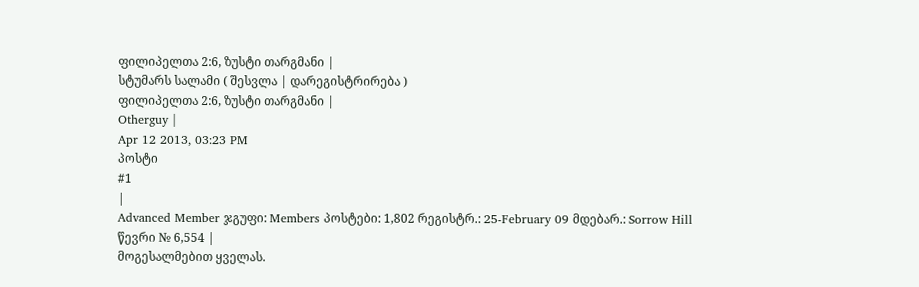ფილიპელთა 2:6, ზუსტი თარგმანი |
სტუმარს სალამი ( შესვლა | დარეგისტრირება )
ფილიპელთა 2:6, ზუსტი თარგმანი |
Otherguy |
Apr 12 2013, 03:23 PM
პოსტი
#1
|
Advanced Member ჯგუფი: Members პოსტები: 1,802 რეგისტრ.: 25-February 09 მდებარ.: Sorrow Hill წევრი № 6,554 |
მოგესალმებით ყველას.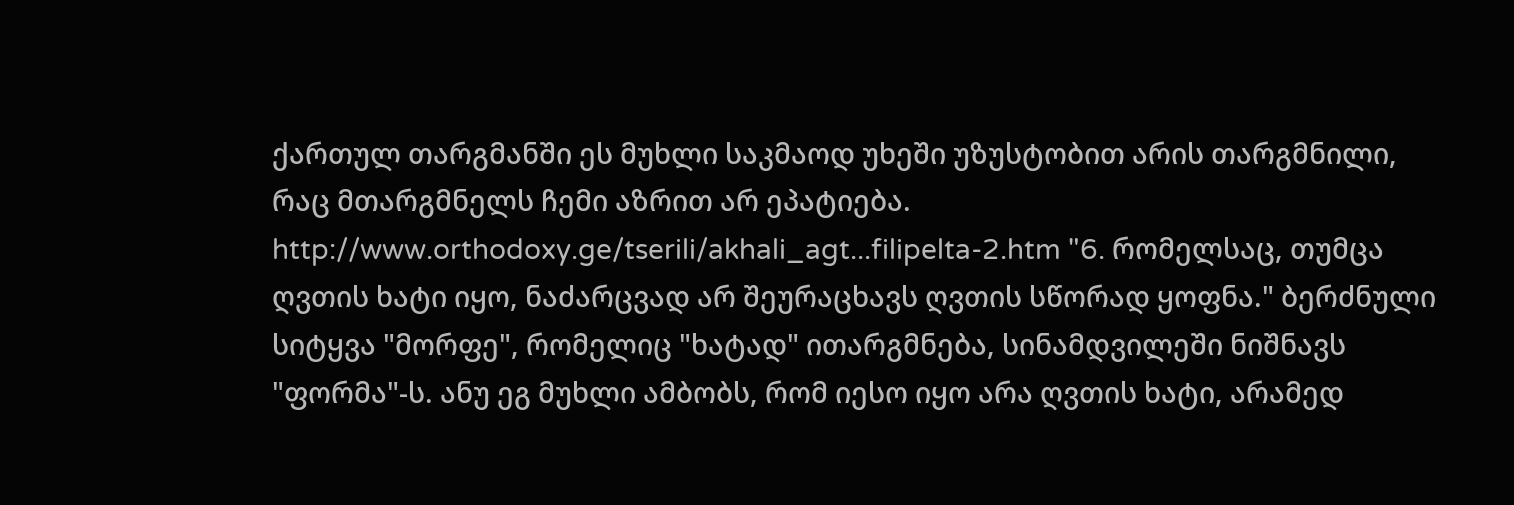ქართულ თარგმანში ეს მუხლი საკმაოდ უხეში უზუსტობით არის თარგმნილი, რაც მთარგმნელს ჩემი აზრით არ ეპატიება. http://www.orthodoxy.ge/tserili/akhali_agt...filipelta-2.htm "6. რომელსაც, თუმცა ღვთის ხატი იყო, ნაძარცვად არ შეურაცხავს ღვთის სწორად ყოფნა." ბერძნული სიტყვა "მორფე", რომელიც "ხატად" ითარგმნება, სინამდვილეში ნიშნავს "ფორმა"-ს. ანუ ეგ მუხლი ამბობს, რომ იესო იყო არა ღვთის ხატი, არამედ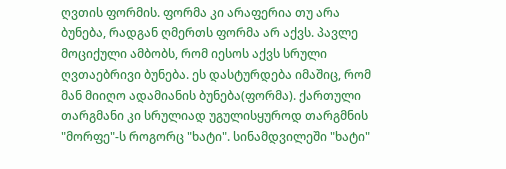ღვთის ფორმის. ფორმა კი არაფერია თუ არა ბუნება, რადგან ღმერთს ფორმა არ აქვს. პავლე მოციქული ამბობს, რომ იესოს აქვს სრული ღვთაებრივი ბუნება. ეს დასტურდება იმაშიც, რომ მან მიიღო ადამიანის ბუნება(ფორმა). ქართული თარგმანი კი სრულიად უგულისყუროდ თარგმნის "მორფე"-ს როგორც "ხატი". სინამდვილეში "ხატი"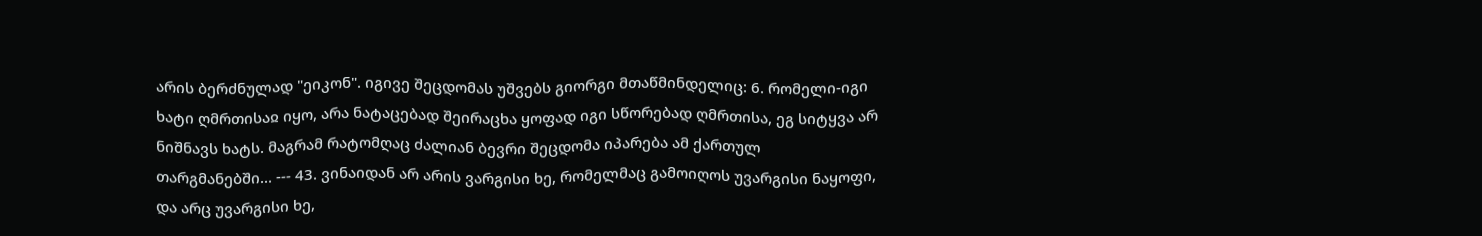არის ბერძნულად "ეიკონ". იგივე შეცდომას უშვებს გიორგი მთაწმინდელიც: 6. რომელი-იგი ხატი ღმრთისაჲ იყო, არა ნატაცებად შეირაცხა ყოფად იგი სწორებად ღმრთისა, ეგ სიტყვა არ ნიშნავს ხატს. მაგრამ რატომღაც ძალიან ბევრი შეცდომა იპარება ამ ქართულ თარგმანებში... --- 43. ვინაიდან არ არის ვარგისი ხე, რომელმაც გამოიღოს უვარგისი ნაყოფი, და არც უვარგისი ხე,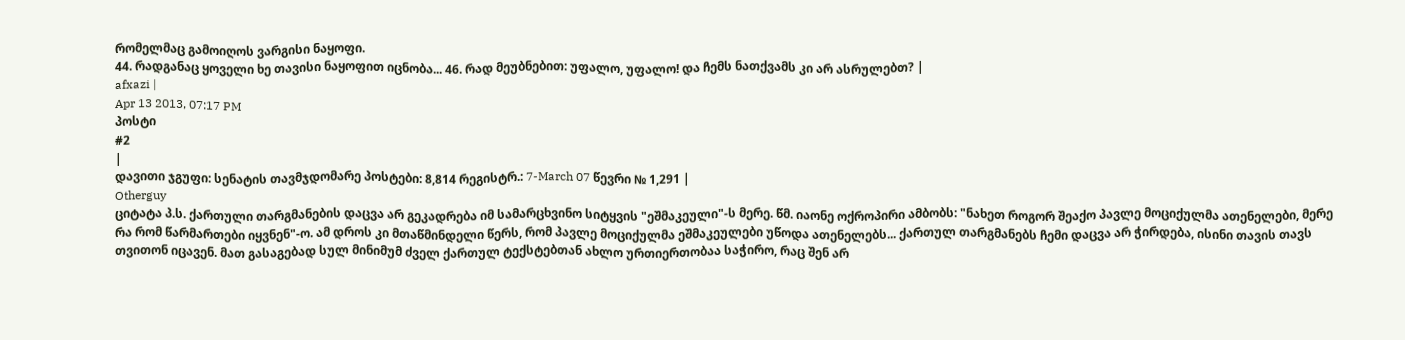რომელმაც გამოიღოს ვარგისი ნაყოფი.
44. რადგანაც ყოველი ხე თავისი ნაყოფით იცნობა... 46. რად მეუბნებით: უფალო, უფალო! და ჩემს ნათქვამს კი არ ასრულებთ? |
afxazi |
Apr 13 2013, 07:17 PM
პოსტი
#2
|
დავითი ჯგუფი: სენატის თავმჯდომარე პოსტები: 8,814 რეგისტრ.: 7-March 07 წევრი № 1,291 |
Otherguy
ციტატა პ.ს. ქართული თარგმანების დაცვა არ გეკადრება იმ სამარცხვინო სიტყვის "ეშმაკეული"-ს მერე. წმ. იაონე ოქროპირი ამბობს: "ნახეთ როგორ შეაქო პავლე მოციქულმა ათენელები, მერე რა რომ წარმართები იყვნენ"-ო. ამ დროს კი მთაწმინდელი წერს, რომ პავლე მოციქულმა ეშმაკეულები უწოდა ათენელებს... ქართულ თარგმანებს ჩემი დაცვა არ ჭირდება, ისინი თავის თავს თვითონ იცავენ. მათ გასაგებად სულ მინიმუმ ძველ ქართულ ტექსტებთან ახლო ურთიერთობაა საჭირო, რაც შენ არ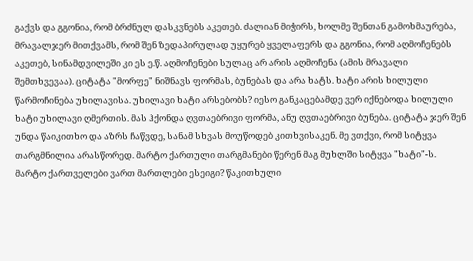გაქვს და გგონია, რომ ბრძნულ დასკვნებს აკეთებ. ძალიან მიჭირს, ხოლმე შენთან გამოხმაურება, მრავალჯერ მითქვამს, რომ შენ ზედაპირულად უყურებ ყველაფერს და გგონია, რომ აღმოჩენებს აკეთებ, სინამდვილეში კი ეს ე.წ. აღმოჩენები სულაც არ არის აღმოჩენა (ამის მრავალი შემთხვევაა). ციტატა "მორფე" ნიშნავს ფორმას, ბუნებას და არა ხატს. ხატი არის ხილული წარმოჩინება უხილავისა. უხილავი ხატი არსებობს? იესო განკაცებამდე ვერ იქნებოდა ხილული ხატი უხილავი ღმერთის. მას ჰქონდა ღვთაებრივი ფორმა, ანუ ღვთაებრივი ბუნება. ციტატა ჯერ შენ უნდა წაიკითხო და აზრს ჩაწვდე, სანამ სხვას მოუწოდებ კითხვისაკენ. მე ვთქვი, რომ სიტყვა თარგმნილია არასწორედ. მარტო ქართული თარგმანები წერენ მაგ მუხლში სიტყვა "ხატი"-ს. მარტო ქართველები ვართ მართლები ესეიგი? წაკითხული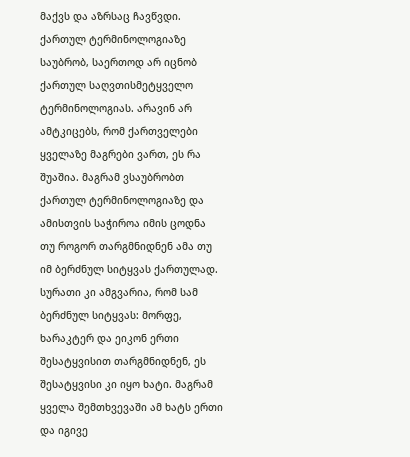მაქვს და აზრსაც ჩავწვდი. ქართულ ტერმინოლოგიაზე საუბრობ, საერთოდ არ იცნობ ქართულ საღვთისმეტყველო ტერმინოლოგიას. არავინ არ ამტკიცებს, რომ ქართველები ყველაზე მაგრები ვართ, ეს რა შუაშია. მაგრამ ვსაუბრობთ ქართულ ტერმინოლოგიაზე და ამისთვის საჭიროა იმის ცოდნა თუ როგორ თარგმნიდნენ ამა თუ იმ ბერძნულ სიტყვას ქართულად. სურათი კი ამგვარია, რომ სამ ბერძნულ სიტყვას: მორფე, ხარაკტერ და ეიკონ ერთი შესატყვისით თარგმნიდნენ, ეს შესატყვისი კი იყო ხატი. მაგრამ ყველა შემთხვევაში ამ ხატს ერთი და იგივე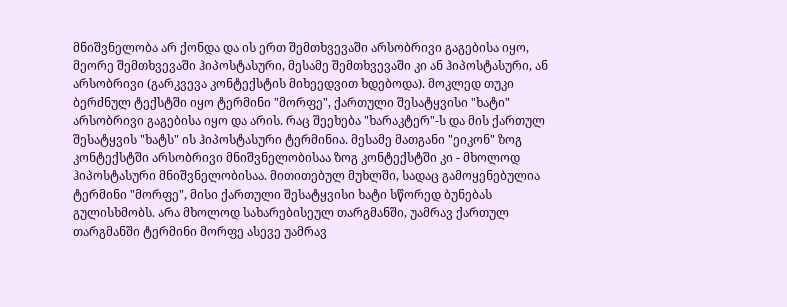მნიშვნელობა არ ქონდა და ის ერთ შემთხვევაში არსობრივი გაგებისა იყო, მეორე შემთხვევაში ჰიპოსტასური, მესამე შემთხვევაში კი ან ჰიპოსტასური, ან არსობრივი (გარკვევა კონტექსტის მიხეედვით ხდებოდა). მოკლედ თუკი ბერძნულ ტექსტში იყო ტერმინი "მორფე", ქართული შესატყვისი "ხატი" არსობრივი გაგებისა იყო და არის. რაც შეეხება "ხარაკტერ"-ს და მის ქართულ შესატყვის "ხატს" ის ჰიპოსტასური ტერმინია. მესამე მათგანი "ეიკონ" ზოგ კონტექსტში არსობრივი მნიშვნელობისაა ზოგ კონტექსტში კი - მხოლოდ ჰიპოსტასური მნიშვნელობისაა. მითითებულ მუხლში, სადაც გამოყენებულია ტერმინი "მორფე", მისი ქართული შესატყვისი ხატი სწორედ ბუნებას გულისხმობს. არა მხოლოდ სახარებისეულ თარგმანში, უამრავ ქართულ თარგმანში ტერმინი მორფე ასევე უამრავ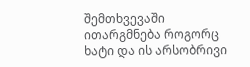შემთხვევაში ითარგმნება როგორც ხატი და ის არსობრივი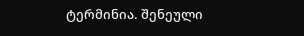ტერმინია. შენეული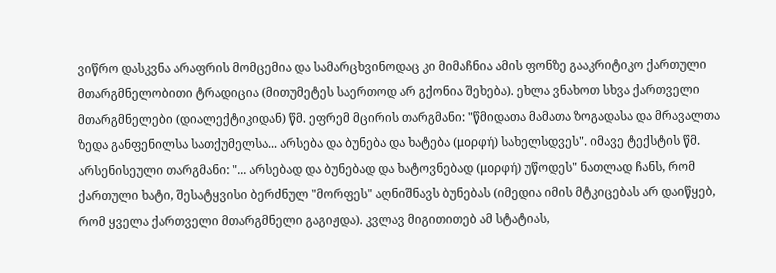ვიწრო დასკვნა არაფრის მომცემია და სამარცხვინოდაც კი მიმაჩნია ამის ფონზე გააკრიტიკო ქართული მთარგმნელობითი ტრადიცია (მითუმეტეს საერთოდ არ გქონია შეხება). ეხლა ვნახოთ სხვა ქართველი მთარგმნელები (დიალექტიკიდან) წმ. ეფრემ მცირის თარგმანი: "წმიდათა მამათა ზოგადასა და მრავალთა ზედა განფენილსა სათქუმელსა... არსება და ბუნება და ხატება (μορφή) სახელსდვეს". იმავე ტექსტის წმ. არსენისეული თარგმანი: "... არსებად და ბუნებად და ხატოვნებად (μορφή) უწოდეს" ნათლად ჩანს, რომ ქართული ხატი, შესატყვისი ბერძნულ "მორფეს" აღნიშნავს ბუნებას (იმედია იმის მტკიცებას არ დაიწყებ, რომ ყველა ქართველი მთარგმნელი გაგიჟდა). კვლავ მიგითითებ ამ სტატიას,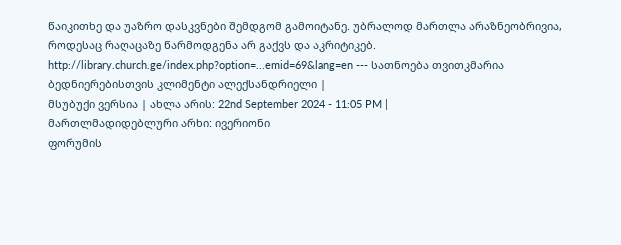წაიკითხე და უაზრო დასკვნები შემდგომ გამოიტანე. უბრალოდ მართლა არაზნეობრივია, როდესაც რაღაცაზე წარმოდგენა არ გაქვს და აკრიტიკებ. http://library.church.ge/index.php?option=...emid=69&lang=en --- სათნოება თვითკმარია ბედნიერებისთვის კლიმენტი ალექსანდრიელი |
მსუბუქი ვერსია | ახლა არის: 22nd September 2024 - 11:05 PM |
მართლმადიდებლური არხი: ივერიონი
ფორუმის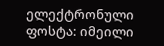ელექტრონული ფოსტა: იმეილი